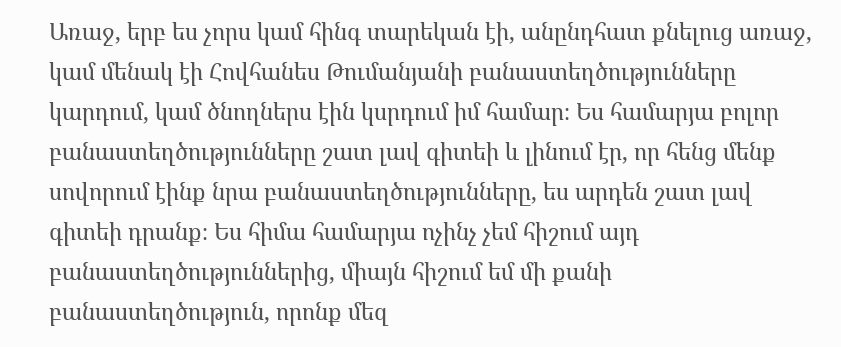Առաջ, երբ ես չորս կամ հինգ տարեկան էի, անընդհատ քնելուց առաջ, կամ մենակ էի Հովհանես Թումանյանի բանաստեղծությունները կարդում, կամ ծնողներս էին կսրդում իմ համար։ Ես համարյա բոլոր բանաստեղծությունները շատ լավ գիտեի և լինում էր, որ հենց մենք սովորում էինք նրա բանաստեղծությունները, ես արդեն շատ լավ գիտեի դրանք։ Ես հիմա համարյա ոչինչ չեմ հիշում այդ բանաստեղծություններից, միայն հիշում եմ մի քանի բանաստեղծություն, որոնք մեզ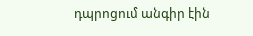դպրոցում անգիր էին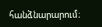հանձնարարում։